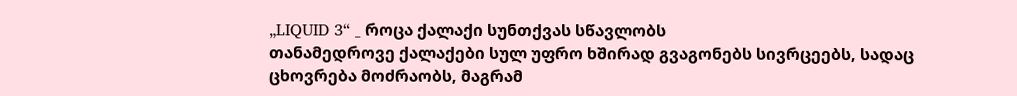„LIQUID 3“ _ როცა ქალაქი სუნთქვას სწავლობს
თანამედროვე ქალაქები სულ უფრო ხშირად გვაგონებს სივრცეებს, სადაც ცხოვრება მოძრაობს, მაგრამ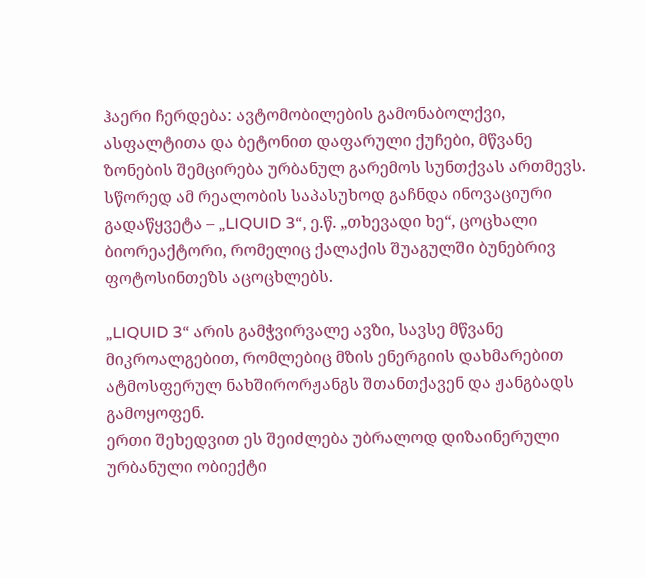ჰაერი ჩერდება: ავტომობილების გამონაბოლქვი, ასფალტითა და ბეტონით დაფარული ქუჩები, მწვანე ზონების შემცირება ურბანულ გარემოს სუნთქვას ართმევს.
სწორედ ამ რეალობის საპასუხოდ გაჩნდა ინოვაციური გადაწყვეტა – „LIQUID 3“, ე.წ. „თხევადი ხე“, ცოცხალი ბიორეაქტორი, რომელიც ქალაქის შუაგულში ბუნებრივ ფოტოსინთეზს აცოცხლებს.

„LIQUID 3“ არის გამჭვირვალე ავზი, სავსე მწვანე მიკროალგებით, რომლებიც მზის ენერგიის დახმარებით ატმოსფერულ ნახშირორჟანგს შთანთქავენ და ჟანგბადს გამოყოფენ.
ერთი შეხედვით ეს შეიძლება უბრალოდ დიზაინერული ურბანული ობიექტი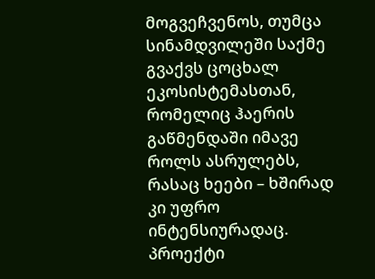მოგვეჩვენოს, თუმცა სინამდვილეში საქმე გვაქვს ცოცხალ ეკოსისტემასთან, რომელიც ჰაერის გაწმენდაში იმავე როლს ასრულებს, რასაც ხეები – ხშირად კი უფრო ინტენსიურადაც.
პროექტი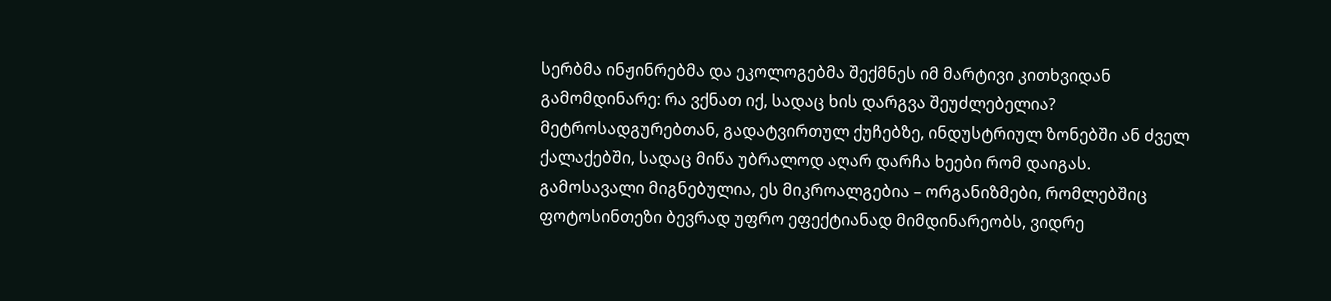სერბმა ინჟინრებმა და ეკოლოგებმა შექმნეს იმ მარტივი კითხვიდან გამომდინარე: რა ვქნათ იქ, სადაც ხის დარგვა შეუძლებელია? მეტროსადგურებთან, გადატვირთულ ქუჩებზე, ინდუსტრიულ ზონებში ან ძველ ქალაქებში, სადაც მიწა უბრალოდ აღარ დარჩა ხეები რომ დაიგას.
გამოსავალი მიგნებულია, ეს მიკროალგებია – ორგანიზმები, რომლებშიც ფოტოსინთეზი ბევრად უფრო ეფექტიანად მიმდინარეობს, ვიდრე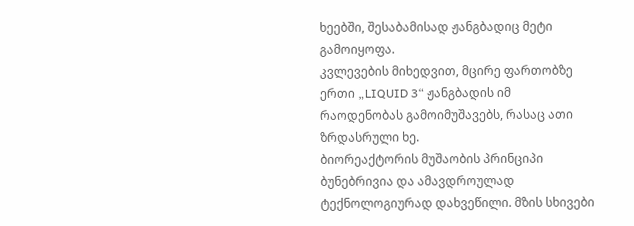ხეებში, შესაბამისად ჟანგბადიც მეტი გამოიყოფა.
კვლევების მიხედვით, მცირე ფართობზე ერთი „LIQUID 3“ ჟანგბადის იმ რაოდენობას გამოიმუშავებს, რასაც ათი ზრდასრული ხე.
ბიორეაქტორის მუშაობის პრინციპი ბუნებრივია და ამავდროულად ტექნოლოგიურად დახვეწილი. მზის სხივები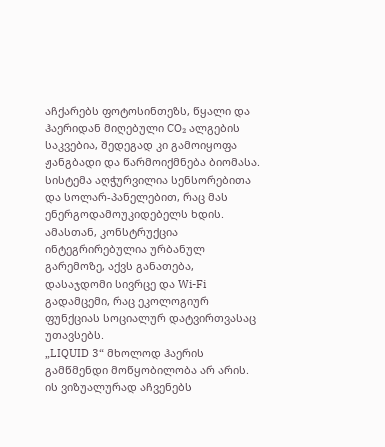აჩქარებს ფოტოსინთეზს, წყალი და ჰაერიდან მიღებული CO₂ ალგების საკვებია, შედეგად კი გამოიყოფა ჟანგბადი და წარმოიქმნება ბიომასა. სისტემა აღჭურვილია სენსორებითა და სოლარ-პანელებით, რაც მას ენერგოდამოუკიდებელს ხდის. ამასთან, კონსტრუქცია ინტეგრირებულია ურბანულ გარემოზე, აქვს განათება, დასაჯდომი სივრცე და Wi-Fi გადამცემი, რაც ეკოლოგიურ ფუნქციას სოციალურ დატვირთვასაც უთავსებს.
„LIQUID 3“ მხოლოდ ჰაერის გამწმენდი მოწყობილობა არ არის. ის ვიზუალურად აჩვენებს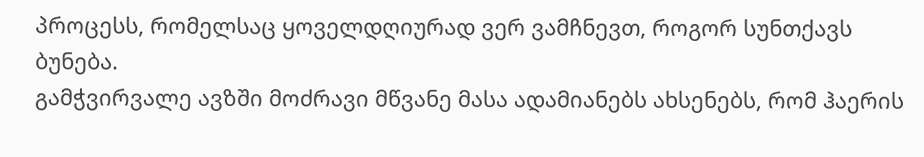პროცესს, რომელსაც ყოველდღიურად ვერ ვამჩნევთ, როგორ სუნთქავს ბუნება.
გამჭვირვალე ავზში მოძრავი მწვანე მასა ადამიანებს ახსენებს, რომ ჰაერის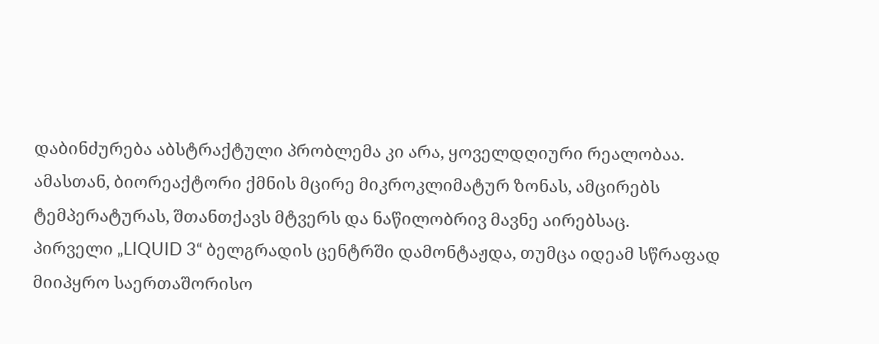დაბინძურება აბსტრაქტული პრობლემა კი არა, ყოველდღიური რეალობაა.
ამასთან, ბიორეაქტორი ქმნის მცირე მიკროკლიმატურ ზონას, ამცირებს ტემპერატურას, შთანთქავს მტვერს და ნაწილობრივ მავნე აირებსაც.
პირველი „LIQUID 3“ ბელგრადის ცენტრში დამონტაჟდა, თუმცა იდეამ სწრაფად მიიპყრო საერთაშორისო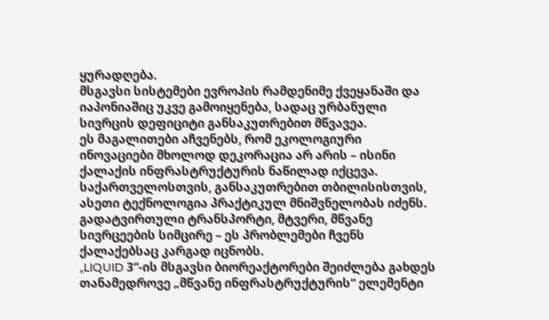ყურადღება.
მსგავსი სისტემები ევროპის რამდენიმე ქვეყანაში და იაპონიაშიც უკვე გამოიყენება, სადაც ურბანული სივრცის დეფიციტი განსაკუთრებით მწვავეა.
ეს მაგალითები აჩვენებს, რომ ეკოლოგიური ინოვაციები მხოლოდ დეკორაცია არ არის – ისინი ქალაქის ინფრასტრუქტურის ნაწილად იქცევა.
საქართველოსთვის, განსაკუთრებით თბილისისთვის, ასეთი ტექნოლოგია პრაქტიკულ მნიშვნელობას იძენს. გადატვირთული ტრანსპორტი, მტვერი, მწვანე სივრცეების სიმცირე – ეს პრობლემები ჩვენს ქალაქებსაც კარგად იცნობს.
„LIQUID 3“-ის მსგავსი ბიორეაქტორები შეიძლება გახდეს თანამედროვე „მწვანე ინფრასტრუქტურის“ ელემენტი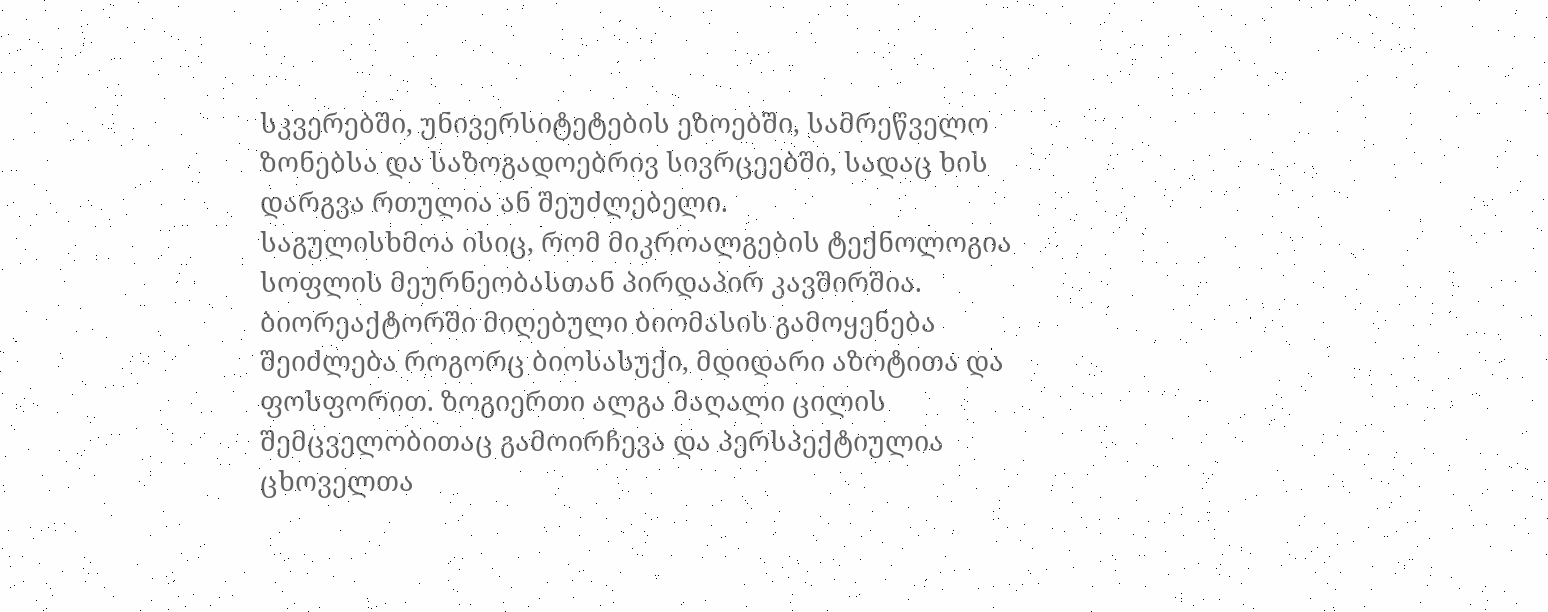სკვერებში, უნივერსიტეტების ეზოებში, სამრეწველო ზონებსა და საზოგადოებრივ სივრცეებში, სადაც ხის დარგვა რთულია ან შეუძლებელი.
საგულისხმოა ისიც, რომ მიკროალგების ტექნოლოგია სოფლის მეურნეობასთან პირდაპირ კავშირშია.
ბიორეაქტორში მიღებული ბიომასის გამოყენება შეიძლება როგორც ბიოსასუქი, მდიდარი აზოტითა და ფოსფორით. ზოგიერთი ალგა მაღალი ცილის შემცველობითაც გამოირჩევა და პერსპექტიულია ცხოველთა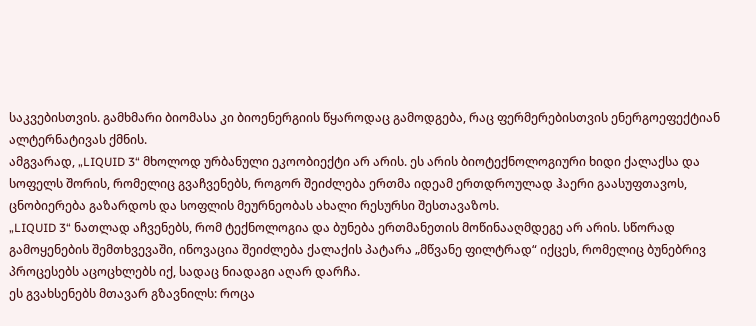საკვებისთვის. გამხმარი ბიომასა კი ბიოენერგიის წყაროდაც გამოდგება, რაც ფერმერებისთვის ენერგოეფექტიან ალტერნატივას ქმნის.
ამგვარად, „LIQUID 3“ მხოლოდ ურბანული ეკოობიექტი არ არის. ეს არის ბიოტექნოლოგიური ხიდი ქალაქსა და სოფელს შორის, რომელიც გვაჩვენებს, როგორ შეიძლება ერთმა იდეამ ერთდროულად ჰაერი გაასუფთავოს, ცნობიერება გაზარდოს და სოფლის მეურნეობას ახალი რესურსი შესთავაზოს.
„LIQUID 3“ ნათლად აჩვენებს, რომ ტექნოლოგია და ბუნება ერთმანეთის მოწინააღმდეგე არ არის. სწორად გამოყენების შემთხვევაში, ინოვაცია შეიძლება ქალაქის პატარა „მწვანე ფილტრად“ იქცეს, რომელიც ბუნებრივ პროცესებს აცოცხლებს იქ, სადაც ნიადაგი აღარ დარჩა.
ეს გვახსენებს მთავარ გზავნილს: როცა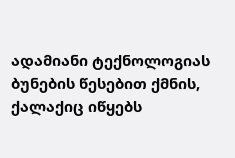ადამიანი ტექნოლოგიას ბუნების წესებით ქმნის, ქალაქიც იწყებს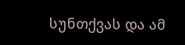სუნთქვას და ამ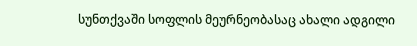სუნთქვაში სოფლის მეურნეობასაც ახალი ადგილი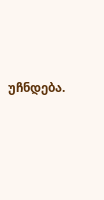უჩნდება.